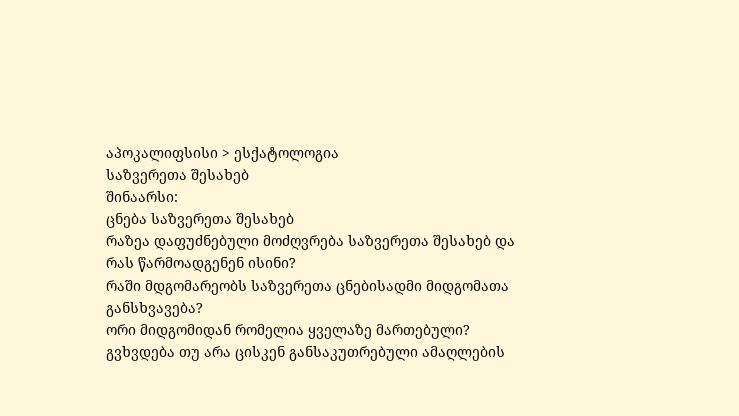აპოკალიფსისი > ესქატოლოგია
საზვერეთა შესახებ
შინაარსი:
ცნება საზვერეთა შესახებ
რაზეა დაფუძნებული მოძღვრება საზვერეთა შესახებ და რას წარმოადგენენ ისინი?
რაში მდგომარეობს საზვერეთა ცნებისადმი მიდგომათა განსხვავება?
ორი მიდგომიდან რომელია ყველაზე მართებული?
გვხვდება თუ არა ცისკენ განსაკუთრებული ამაღლების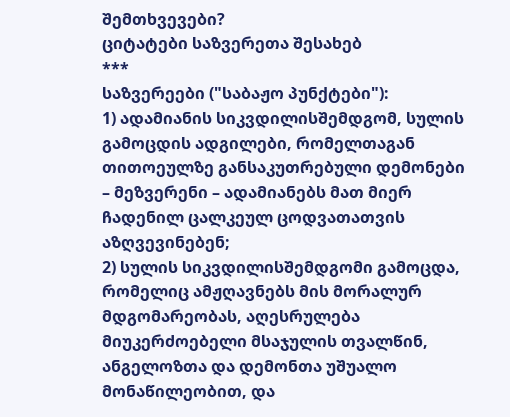შემთხვევები?
ციტატები საზვერეთა შესახებ
***
საზვერეები ("საბაჟო პუნქტები"):
1) ადამიანის სიკვდილისშემდგომ, სულის გამოცდის ადგილები, რომელთაგან თითოეულზე განსაკუთრებული დემონები – მეზვერენი – ადამიანებს მათ მიერ ჩადენილ ცალკეულ ცოდვათათვის აზღვევინებენ;
2) სულის სიკვდილისშემდგომი გამოცდა, რომელიც ამჟღავნებს მის მორალურ მდგომარეობას, აღესრულება მიუკერძოებელი მსაჯულის თვალწინ, ანგელოზთა და დემონთა უშუალო მონაწილეობით, და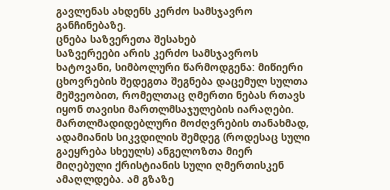გავლენას ახდენს კერძო სამსჯავრო განჩინებაზე.
ცნება საზვერეთა შესახებ
საზვერეები არის კერძო სამსჯავროს ხატოვანი, სიმბოლური წარმოდგენა: მიწიერი ცხოვრების შედეგთა შეგნება დაცემულ სულთა მეშვეობით, რომელთაც ღმერთი ნებას რთავს იყონ თავისი მართლმსაჯულების იარაღები.
მართლმადიდებლური მოძღვრების თანახმად, ადამიანის სიკვდილის შემდეგ (როდესაც სული გაეყრება სხეულს) ანგელოზთა მიერ მიღებული ქრისტიანის სული ღმერთისკენ ამაღლდება. ამ გზაზე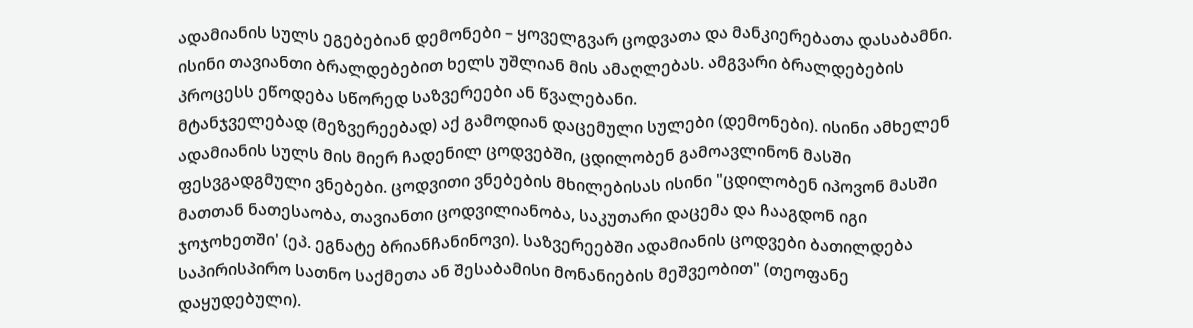ადამიანის სულს ეგებებიან დემონები – ყოველგვარ ცოდვათა და მანკიერებათა დასაბამნი. ისინი თავიანთი ბრალდებებით ხელს უშლიან მის ამაღლებას. ამგვარი ბრალდებების პროცესს ეწოდება სწორედ საზვერეები ან წვალებანი.
მტანჯველებად (მეზვერეებად) აქ გამოდიან დაცემული სულები (დემონები). ისინი ამხელენ ადამიანის სულს მის მიერ ჩადენილ ცოდვებში, ცდილობენ გამოავლინონ მასში ფესვგადგმული ვნებები. ცოდვითი ვნებების მხილებისას ისინი "ცდილობენ იპოვონ მასში მათთან ნათესაობა, თავიანთი ცოდვილიანობა, საკუთარი დაცემა და ჩააგდონ იგი ჯოჯოხეთში' (ეპ. ეგნატე ბრიანჩანინოვი). საზვერეებში ადამიანის ცოდვები ბათილდება საპირისპირო სათნო საქმეთა ან შესაბამისი მონანიების მეშვეობით" (თეოფანე დაყუდებული).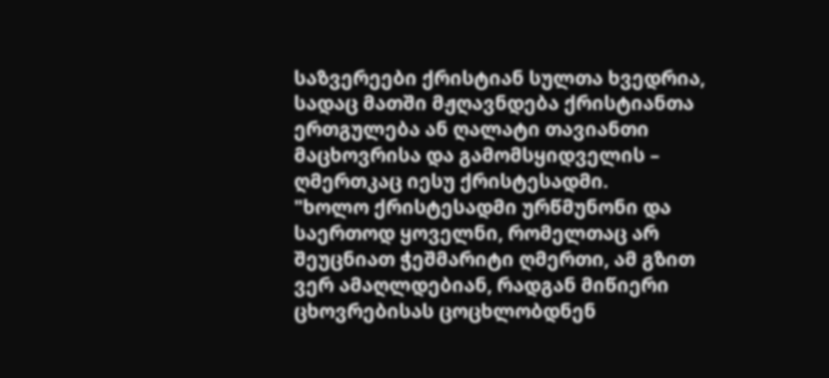საზვერეები ქრისტიან სულთა ხვედრია, სადაც მათში მჟღავნდება ქრისტიანთა ერთგულება ან ღალატი თავიანთი მაცხოვრისა და გამომსყიდველის – ღმერთკაც იესუ ქრისტესადმი.
"ხოლო ქრისტესადმი ურწმუნონი და საერთოდ ყოველნი, რომელთაც არ შეუცნიათ ჭეშმარიტი ღმერთი, ამ გზით ვერ ამაღლდებიან, რადგან მიწიერი ცხოვრებისას ცოცხლობდნენ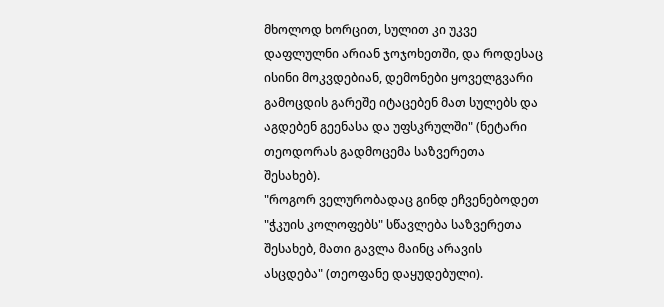მხოლოდ ხორცით, სულით კი უკვე დაფლულნი არიან ჯოჯოხეთში, და როდესაც ისინი მოკვდებიან, დემონები ყოველგვარი გამოცდის გარეშე იტაცებენ მათ სულებს და აგდებენ გეენასა და უფსკრულში" (ნეტარი თეოდორას გადმოცემა საზვერეთა შესახებ).
"როგორ ველურობადაც გინდ ეჩვენებოდეთ "ჭკუის კოლოფებს" სწავლება საზვერეთა შესახებ, მათი გავლა მაინც არავის ასცდება" (თეოფანე დაყუდებული).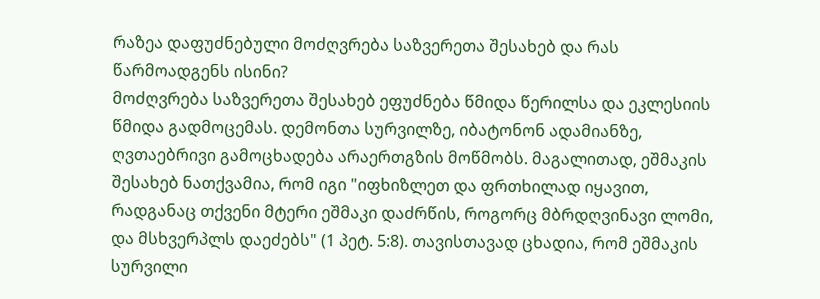რაზეა დაფუძნებული მოძღვრება საზვერეთა შესახებ და რას წარმოადგენს ისინი?
მოძღვრება საზვერეთა შესახებ ეფუძნება წმიდა წერილსა და ეკლესიის წმიდა გადმოცემას. დემონთა სურვილზე, იბატონონ ადამიანზე, ღვთაებრივი გამოცხადება არაერთგზის მოწმობს. მაგალითად, ეშმაკის შესახებ ნათქვამია, რომ იგი "იფხიზლეთ და ფრთხილად იყავით, რადგანაც თქვენი მტერი ეშმაკი დაძრწის, როგორც მბრდღვინავი ლომი, და მსხვერპლს დაეძებს" (1 პეტ. 5:8). თავისთავად ცხადია, რომ ეშმაკის სურვილი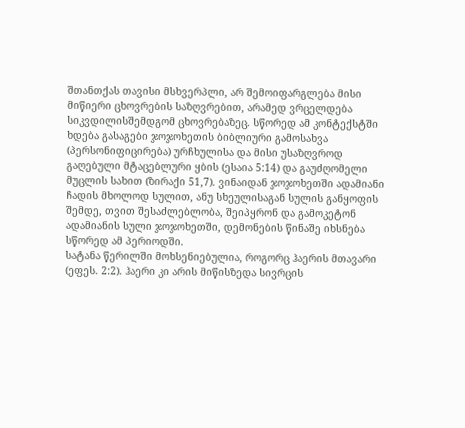შთანთქას თავისი მსხვერპლი, არ შემოიფარგლება მისი მიწიერი ცხოვრების საზღვრებით, არამედ ვრცელდება სიკვდილისშემდგომ ცხოვრებაზეც. სწორედ ამ კონტექსტში ხდება გასაგები ჯოჯოხეთის ბიბლიური გამოსახვა (პერსონიფიცირება) ურჩხულისა და მისი უსაზღვროდ გაღებული მტაცებლური ყბის (ესაია 5:14) და გაუძღომელი მუცლის სახით (ზირაქი 51,7). ვინაიდან ჯოჯოხეთში ადამიანი ჩადის მხოლოდ სულით, ანუ სხეულისაგან სულის განყოფის შემდე, თვით შესაძლებლობა, შეიპყრონ და გამოკეტონ ადამიანის სული ჯოჯოხეთში, დემონების წინაშე იხსნება სწორედ ამ პერიოდში.
სატანა წერილში მოხსენიებულია, როგორც ჰაერის მთავარი (ეფეს. 2:2). ჰაერი კი არის მიწისზედა სივრცის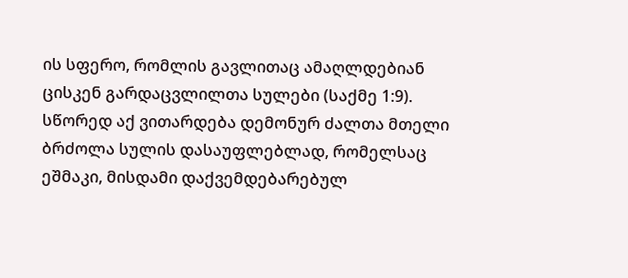ის სფერო, რომლის გავლითაც ამაღლდებიან ცისკენ გარდაცვლილთა სულები (საქმე 1:9). სწორედ აქ ვითარდება დემონურ ძალთა მთელი ბრძოლა სულის დასაუფლებლად, რომელსაც ეშმაკი, მისდამი დაქვემდებარებულ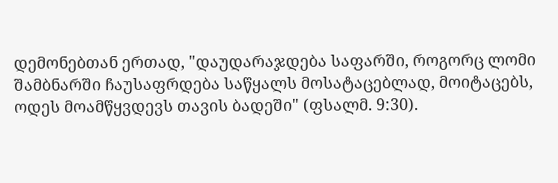დემონებთან ერთად, "დაუდარაჯდება საფარში, როგორც ლომი შამბნარში ჩაუსაფრდება საწყალს მოსატაცებლად, მოიტაცებს, ოდეს მოამწყვდევს თავის ბადეში" (ფსალმ. 9:30).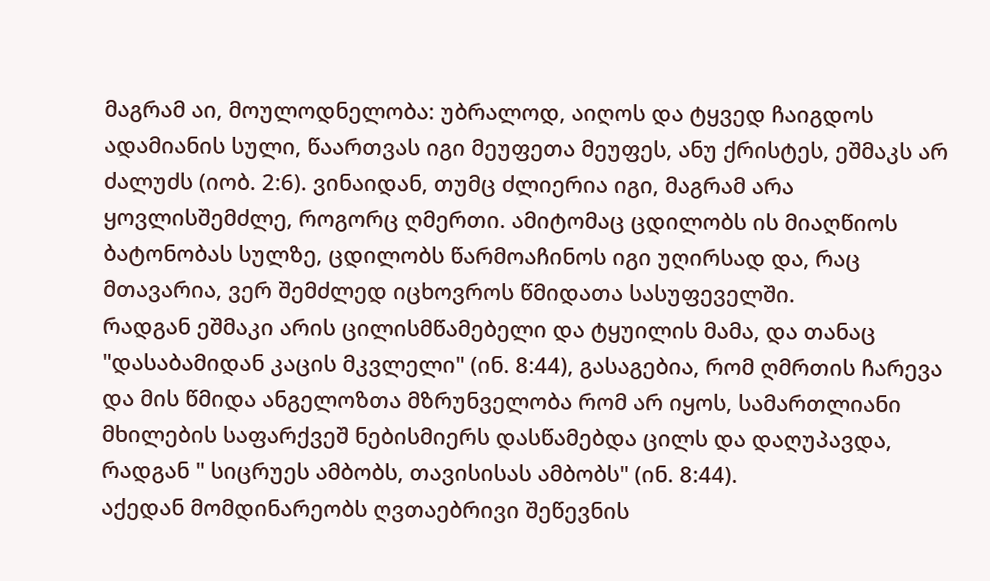მაგრამ აი, მოულოდნელობა: უბრალოდ, აიღოს და ტყვედ ჩაიგდოს ადამიანის სული, წაართვას იგი მეუფეთა მეუფეს, ანუ ქრისტეს, ეშმაკს არ ძალუძს (იობ. 2:6). ვინაიდან, თუმც ძლიერია იგი, მაგრამ არა ყოვლისშემძლე, როგორც ღმერთი. ამიტომაც ცდილობს ის მიაღწიოს ბატონობას სულზე, ცდილობს წარმოაჩინოს იგი უღირსად და, რაც მთავარია, ვერ შემძლედ იცხოვროს წმიდათა სასუფეველში.
რადგან ეშმაკი არის ცილისმწამებელი და ტყუილის მამა, და თანაც "დასაბამიდან კაცის მკვლელი" (ინ. 8:44), გასაგებია, რომ ღმრთის ჩარევა და მის წმიდა ანგელოზთა მზრუნველობა რომ არ იყოს, სამართლიანი მხილების საფარქვეშ ნებისმიერს დასწამებდა ცილს და დაღუპავდა, რადგან " სიცრუეს ამბობს, თავისისას ამბობს" (ინ. 8:44).
აქედან მომდინარეობს ღვთაებრივი შეწევნის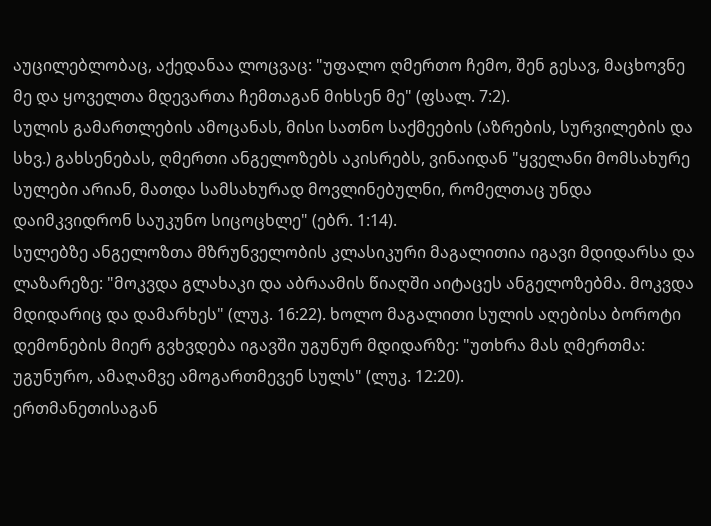აუცილებლობაც, აქედანაა ლოცვაც: "უფალო ღმერთო ჩემო, შენ გესავ, მაცხოვნე მე და ყოველთა მდევართა ჩემთაგან მიხსენ მე" (ფსალ. 7:2).
სულის გამართლების ამოცანას, მისი სათნო საქმეების (აზრების, სურვილების და სხვ.) გახსენებას, ღმერთი ანგელოზებს აკისრებს, ვინაიდან "ყველანი მომსახურე სულები არიან, მათდა სამსახურად მოვლინებულნი, რომელთაც უნდა დაიმკვიდრონ საუკუნო სიცოცხლე" (ებრ. 1:14).
სულებზე ანგელოზთა მზრუნველობის კლასიკური მაგალითია იგავი მდიდარსა და ლაზარეზე: "მოკვდა გლახაკი და აბრაამის წიაღში აიტაცეს ანგელოზებმა. მოკვდა მდიდარიც და დამარხეს" (ლუკ. 16:22). ხოლო მაგალითი სულის აღებისა ბოროტი დემონების მიერ გვხვდება იგავში უგუნურ მდიდარზე: "უთხრა მას ღმერთმა: უგუნურო, ამაღამვე ამოგართმევენ სულს" (ლუკ. 12:20).
ერთმანეთისაგან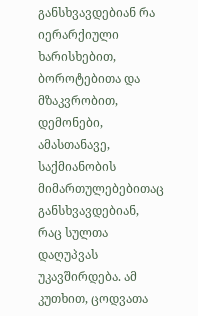განსხვავდებიან რა იერარქიული ხარისხებით, ბოროტებითა და მზაკვრობით, დემონები, ამასთანავე, საქმიანობის მიმართულებებითაც განსხვავდებიან, რაც სულთა დაღუპვას უკავშირდება. ამ კუთხით, ცოდვათა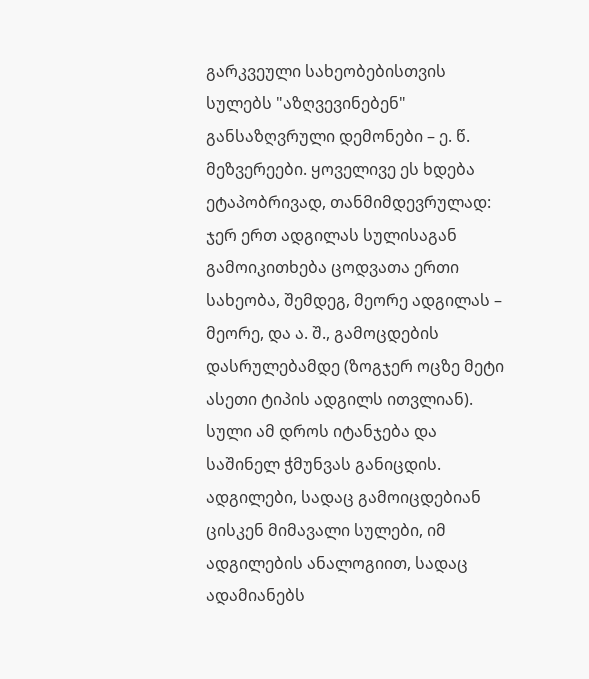გარკვეული სახეობებისთვის სულებს "აზღვევინებენ" განსაზღვრული დემონები – ე. წ. მეზვერეები. ყოველივე ეს ხდება ეტაპობრივად, თანმიმდევრულად: ჯერ ერთ ადგილას სულისაგან გამოიკითხება ცოდვათა ერთი სახეობა, შემდეგ, მეორე ადგილას – მეორე, და ა. შ., გამოცდების დასრულებამდე (ზოგჯერ ოცზე მეტი ასეთი ტიპის ადგილს ითვლიან). სული ამ დროს იტანჯება და საშინელ ჭმუნვას განიცდის.
ადგილები, სადაც გამოიცდებიან ცისკენ მიმავალი სულები, იმ ადგილების ანალოგიით, სადაც ადამიანებს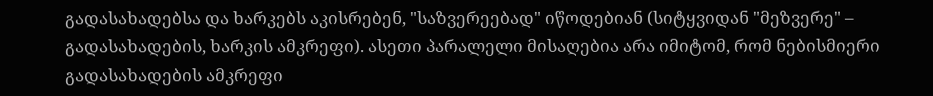გადასახადებსა და ხარკებს აკისრებენ, "საზვერეებად" იწოდებიან (სიტყვიდან "მეზვერე" – გადასახადების, ხარკის ამკრეფი). ასეთი პარალელი მისაღებია არა იმიტომ, რომ ნებისმიერი გადასახადების ამკრეფი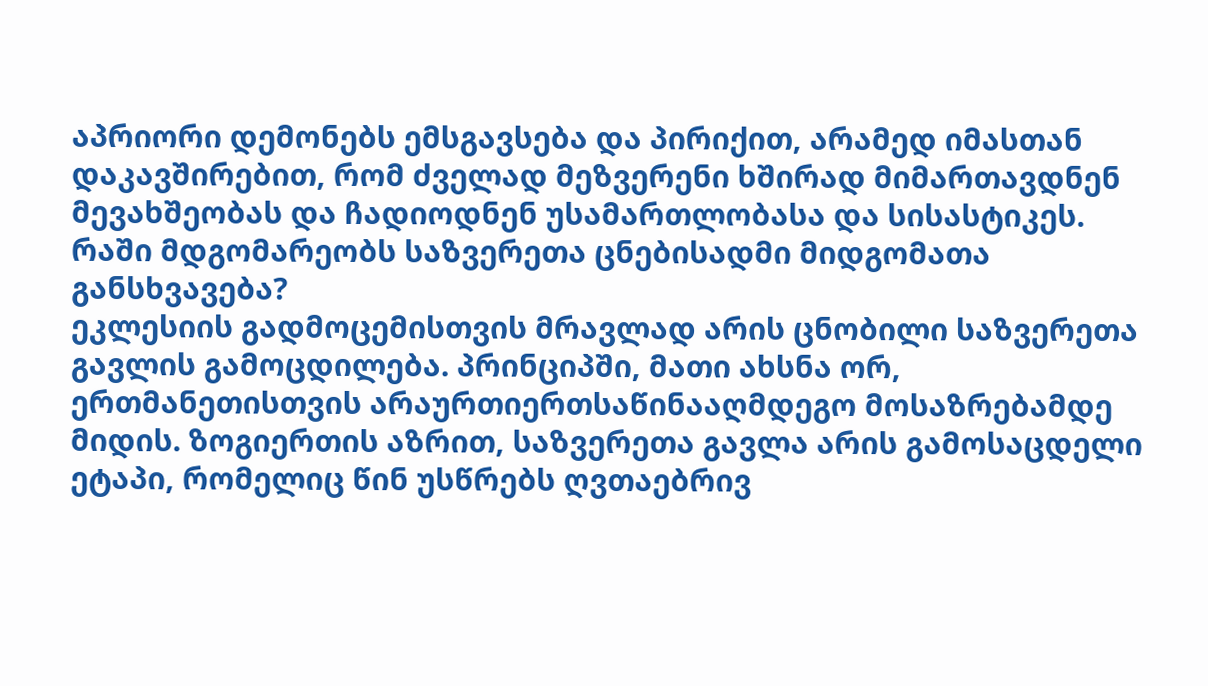აპრიორი დემონებს ემსგავსება და პირიქით, არამედ იმასთან დაკავშირებით, რომ ძველად მეზვერენი ხშირად მიმართავდნენ მევახშეობას და ჩადიოდნენ უსამართლობასა და სისასტიკეს.
რაში მდგომარეობს საზვერეთა ცნებისადმი მიდგომათა განსხვავება?
ეკლესიის გადმოცემისთვის მრავლად არის ცნობილი საზვერეთა გავლის გამოცდილება. პრინციპში, მათი ახსნა ორ, ერთმანეთისთვის არაურთიერთსაწინააღმდეგო მოსაზრებამდე მიდის. ზოგიერთის აზრით, საზვერეთა გავლა არის გამოსაცდელი ეტაპი, რომელიც წინ უსწრებს ღვთაებრივ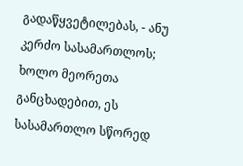გადაწყვეტილებას, - ანუ კერძო სასამართლოს; ხოლო მეორეთა განცხადებით, ეს სასამართლო სწორედ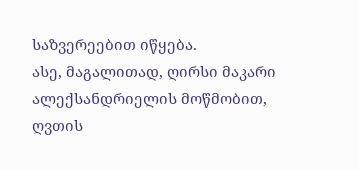საზვერეებით იწყება.
ასე, მაგალითად, ღირსი მაკარი ალექსანდრიელის მოწმობით, ღვთის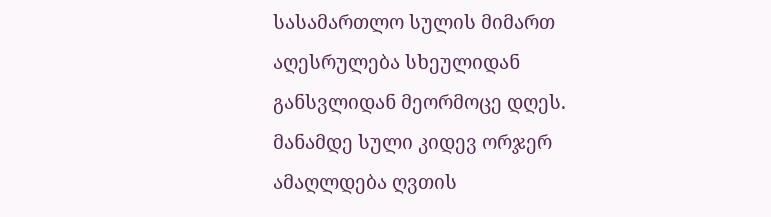სასამართლო სულის მიმართ აღესრულება სხეულიდან განსვლიდან მეორმოცე დღეს. მანამდე სული კიდევ ორჯერ ამაღლდება ღვთის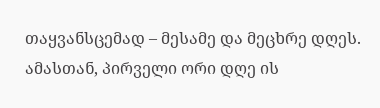თაყვანსცემად – მესამე და მეცხრე დღეს. ამასთან, პირველი ორი დღე ის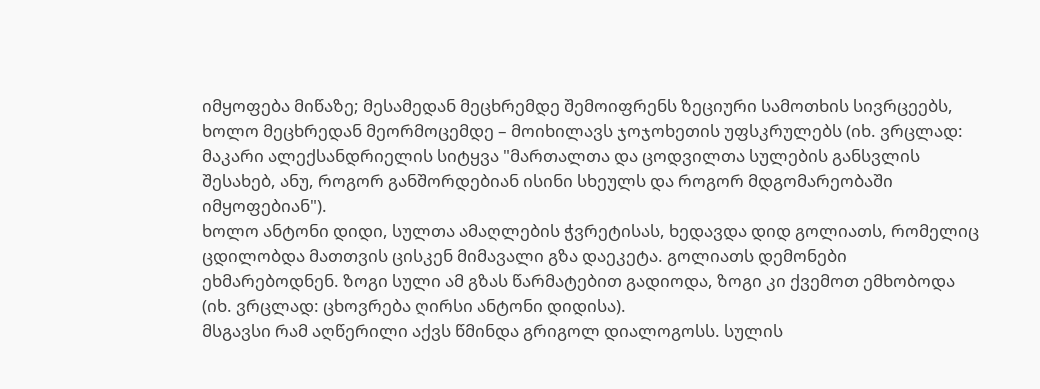იმყოფება მიწაზე; მესამედან მეცხრემდე შემოიფრენს ზეციური სამოთხის სივრცეებს, ხოლო მეცხრედან მეორმოცემდე – მოიხილავს ჯოჯოხეთის უფსკრულებს (იხ. ვრცლად: მაკარი ალექსანდრიელის სიტყვა "მართალთა და ცოდვილთა სულების განსვლის შესახებ, ანუ, როგორ განშორდებიან ისინი სხეულს და როგორ მდგომარეობაში იმყოფებიან").
ხოლო ანტონი დიდი, სულთა ამაღლების ჭვრეტისას, ხედავდა დიდ გოლიათს, რომელიც ცდილობდა მათთვის ცისკენ მიმავალი გზა დაეკეტა. გოლიათს დემონები ეხმარებოდნენ. ზოგი სული ამ გზას წარმატებით გადიოდა, ზოგი კი ქვემოთ ემხობოდა (იხ. ვრცლად: ცხოვრება ღირსი ანტონი დიდისა).
მსგავსი რამ აღწერილი აქვს წმინდა გრიგოლ დიალოგოსს. სულის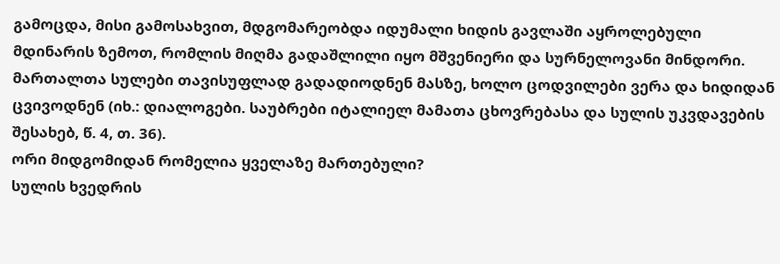გამოცდა, მისი გამოსახვით, მდგომარეობდა იდუმალი ხიდის გავლაში აყროლებული მდინარის ზემოთ, რომლის მიღმა გადაშლილი იყო მშვენიერი და სურნელოვანი მინდორი. მართალთა სულები თავისუფლად გადადიოდნენ მასზე, ხოლო ცოდვილები ვერა და ხიდიდან ცვივოდნენ (იხ.: დიალოგები. საუბრები იტალიელ მამათა ცხოვრებასა და სულის უკვდავების შესახებ, წ. 4, თ. 36).
ორი მიდგომიდან რომელია ყველაზე მართებული?
სულის ხვედრის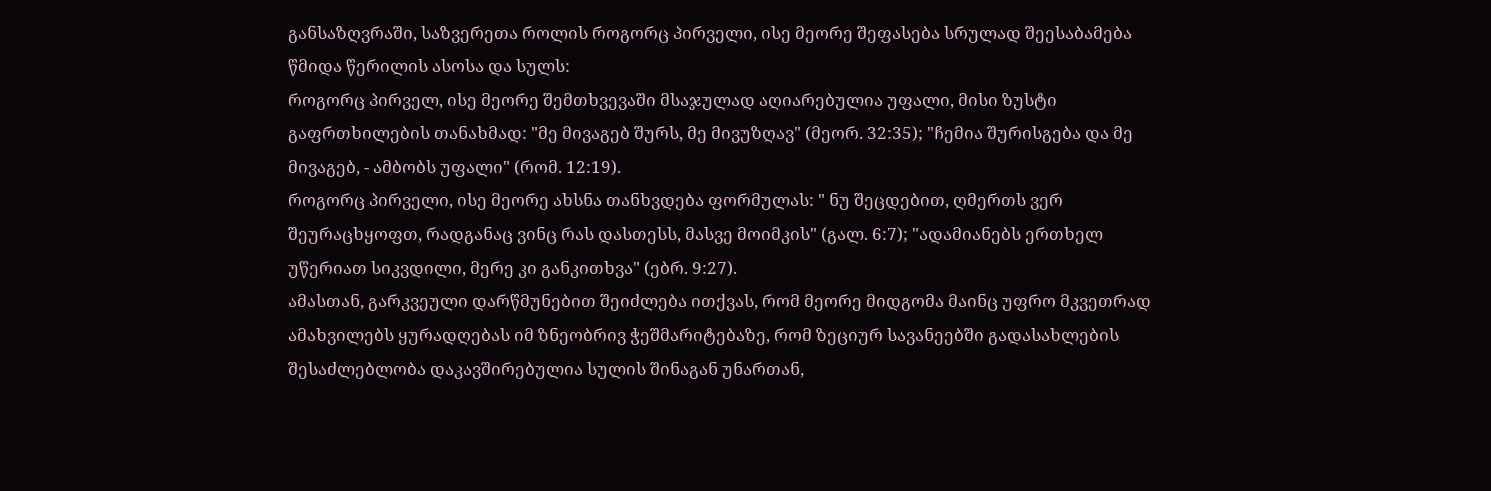განსაზღვრაში, საზვერეთა როლის როგორც პირველი, ისე მეორე შეფასება სრულად შეესაბამება წმიდა წერილის ასოსა და სულს:
როგორც პირველ, ისე მეორე შემთხვევაში მსაჯულად აღიარებულია უფალი, მისი ზუსტი გაფრთხილების თანახმად: "მე მივაგებ შურს, მე მივუზღავ" (მეორ. 32:35); "ჩემია შურისგება და მე მივაგებ, - ამბობს უფალი" (რომ. 12:19).
როგორც პირველი, ისე მეორე ახსნა თანხვდება ფორმულას: " ნუ შეცდებით, ღმერთს ვერ შეურაცხყოფთ, რადგანაც ვინც რას დასთესს, მასვე მოიმკის" (გალ. 6:7); "ადამიანებს ერთხელ უწერიათ სიკვდილი, მერე კი განკითხვა" (ებრ. 9:27).
ამასთან, გარკვეული დარწმუნებით შეიძლება ითქვას, რომ მეორე მიდგომა მაინც უფრო მკვეთრად ამახვილებს ყურადღებას იმ ზნეობრივ ჭეშმარიტებაზე, რომ ზეციურ სავანეებში გადასახლების შესაძლებლობა დაკავშირებულია სულის შინაგან უნართან,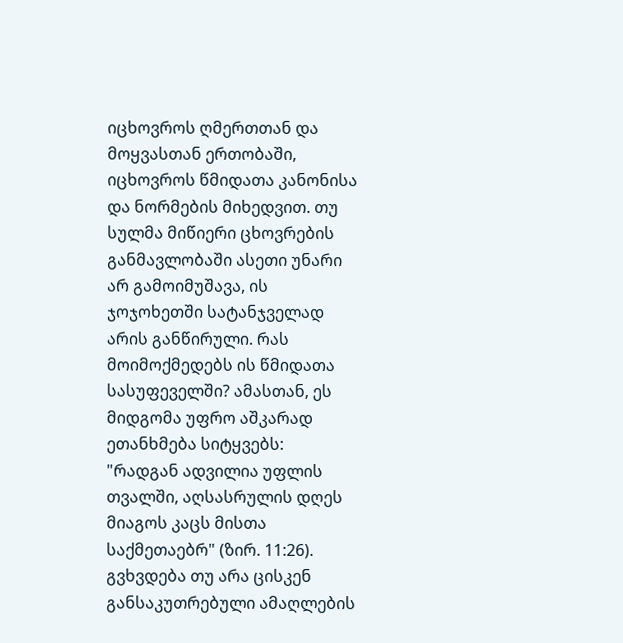იცხოვროს ღმერთთან და მოყვასთან ერთობაში, იცხოვროს წმიდათა კანონისა და ნორმების მიხედვით. თუ სულმა მიწიერი ცხოვრების განმავლობაში ასეთი უნარი არ გამოიმუშავა, ის ჯოჯოხეთში სატანჯველად არის განწირული. რას მოიმოქმედებს ის წმიდათა სასუფეველში? ამასთან, ეს მიდგომა უფრო აშკარად ეთანხმება სიტყვებს: "რადგან ადვილია უფლის თვალში, აღსასრულის დღეს მიაგოს კაცს მისთა საქმეთაებრ" (ზირ. 11:26).
გვხვდება თუ არა ცისკენ განსაკუთრებული ამაღლების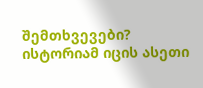შემთხვევები?
ისტორიამ იცის ასეთი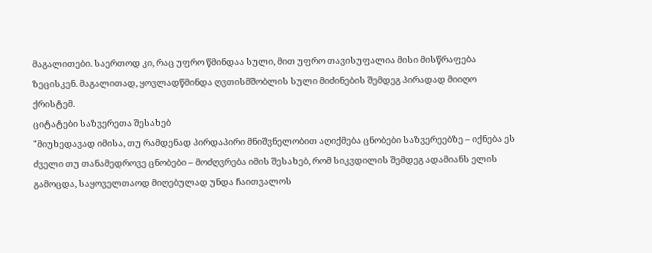მაგალითები. საერთოდ კი, რაც უფრო წმინდაა სული, მით უფრო თავისუფალია მისი მისწრაფება ზეცისკენ. მაგალითად, ყოვლადწმინდა ღვთისმშობლის სული მიძინების შემდეგ პირადად მიიღო ქრისტემ.
ციტატები საზვერეთა შესახებ
"მიუხედავად იმისა, თუ რამდენად პირდაპირი მნიშვნელობით აღიქმება ცნობები საზვერეებზე – იქნება ეს ძველი თუ თანამედროვე ცნობები – მოძღვრება იმის შესახებ, რომ სიკვდილის შემდეგ ადამიანს ელის გამოცდა, საყოველთაოდ მიღებულად უნდა ჩაითვალოს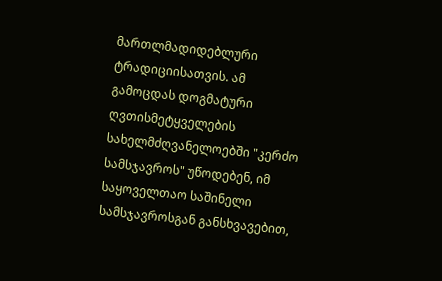მართლმადიდებლური ტრადიციისათვის. ამ გამოცდას დოგმატური ღვთისმეტყველების სახელმძღვანელოებში "კერძო სამსჯავროს" უწოდებენ, იმ საყოველთაო საშინელი სამსჯავროსგან განსხვავებით,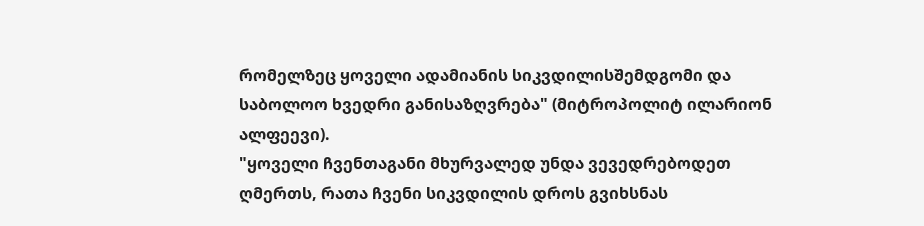რომელზეც ყოველი ადამიანის სიკვდილისშემდგომი და საბოლოო ხვედრი განისაზღვრება" (მიტროპოლიტ ილარიონ ალფეევი).
"ყოველი ჩვენთაგანი მხურვალედ უნდა ვევედრებოდეთ ღმერთს, რათა ჩვენი სიკვდილის დროს გვიხსნას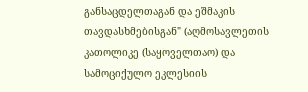განსაცდელთაგან და ეშმაკის თავდასხმებისგან" (აღმოსავლეთის კათოლიკე (საყოველთაო) და სამოციქულო ეკლესიის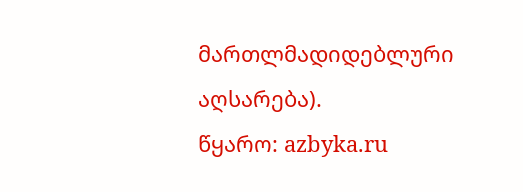მართლმადიდებლური აღსარება).
წყარო: azbyka.ru